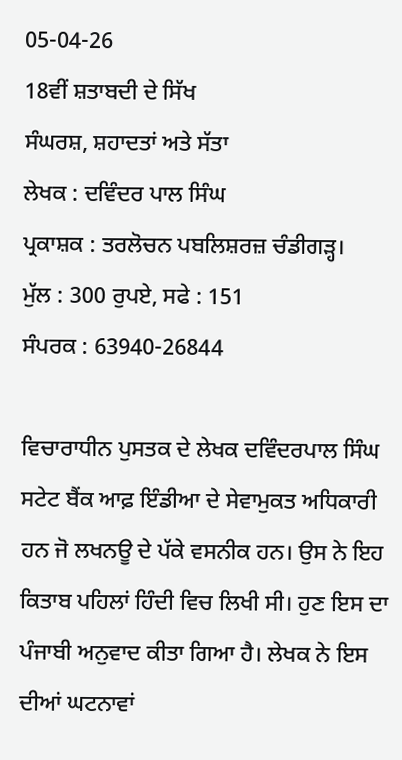05-04-26
18ਵੀਂ ਸ਼ਤਾਬਦੀ ਦੇ ਸਿੱਖ
ਸੰਘਰਸ਼, ਸ਼ਹਾਦਤਾਂ ਅਤੇ ਸੱਤਾ
ਲੇਖਕ : ਦਵਿੰਦਰ ਪਾਲ ਸਿੰਘ
ਪ੍ਰਕਾਸ਼ਕ : ਤਰਲੋਚਨ ਪਬਲਿਸ਼ਰਜ਼ ਚੰਡੀਗੜ੍ਹ।
ਮੁੱਲ : 300 ਰੁਪਏ, ਸਫੇ : 151
ਸੰਪਰਕ : 63940-26844

ਵਿਚਾਰਾਧੀਨ ਪੁਸਤਕ ਦੇ ਲੇਖਕ ਦਵਿੰਦਰਪਾਲ ਸਿੰਘ ਸਟੇਟ ਬੈਂਕ ਆਫ਼ ਇੰਡੀਆ ਦੇ ਸੇਵਾਮੁਕਤ ਅਧਿਕਾਰੀ ਹਨ ਜੋ ਲਖਨਊ ਦੇ ਪੱਕੇ ਵਸਨੀਕ ਹਨ। ਉਸ ਨੇ ਇਹ ਕਿਤਾਬ ਪਹਿਲਾਂ ਹਿੰਦੀ ਵਿਚ ਲਿਖੀ ਸੀ। ਹੁਣ ਇਸ ਦਾ ਪੰਜਾਬੀ ਅਨੁਵਾਦ ਕੀਤਾ ਗਿਆ ਹੈ। ਲੇਖਕ ਨੇ ਇਸ ਦੀਆਂ ਘਟਨਾਵਾਂ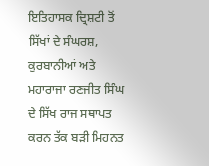ਇਤਿਹਾਸਕ ਦ੍ਰਿਸ਼ਟੀ ਤੋਂ ਸਿੱਖਾਂ ਦੇ ਸੰਘਰਸ਼, ਕੁਰਬਾਨੀਆਂ ਅਤੇ ਮਹਾਰਾਜਾ ਰਣਜੀਤ ਸਿੰਘ ਦੇ ਸਿੱਖ ਰਾਜ ਸਥਾਪਤ ਕਰਨ ਤੱਕ ਬੜੀ ਮਿਹਨਤ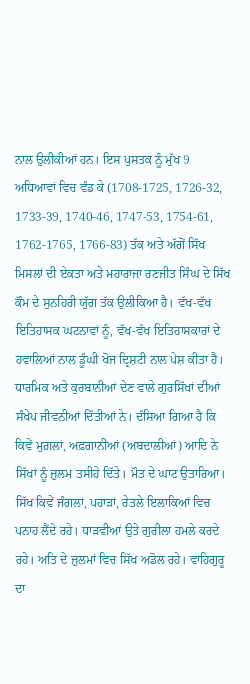ਨਾਲ ਉਲੀਕੀਆਂ ਹਨ। ਇਸ ਪੁਸਤਕ ਨੂੰ ਮੁੱਖ 9 ਅਧਿਆਵਾਂ ਵਿਚ ਵੰਡ ਕੇ (1708-1725, 1726-32, 1733-39, 1740-46, 1747-53, 1754-61, 1762-1765, 1766-83) ਤੱਕ ਅਤੇ ਅੱਗੋਂ ਸਿੱਖ ਮਿਸਲਾਂ ਦੀ ਏਕਤਾ ਅਤੇ ਮਹਾਰਾਜਾ ਰਣਜੀਤ ਸਿੰਘ ਦੇ ਸਿੱਖ ਕੌਮ ਦੇ ਸੁਨਹਿਰੀ ਯੁੱਗ ਤੱਕ ਉਲੀਕਿਆ ਹੈ। ਵੱਖ-ਵੱਖ ਇਤਿਹਾਸਕ ਘਟਨਾਵਾਂ ਨੂੰ, ਵੱਖ-ਵੱਖ ਇਤਿਹਾਸਕਾਰਾਂ ਦੇ ਹਵਾਲਿਆਂ ਨਾਲ ਡੂੰਘੀ ਖੋਜ ਦ੍ਰਿਸ਼ਟੀ ਨਾਲ ਪੇਸ਼ ਕੀਤਾ ਹੈ। ਧਾਰਮਿਕ ਅਤੇ ਕੁਰਬਾਨੀਆਂ ਦੇਣ ਵਾਲੇ ਗੁਰਸਿੱਖਾਂ ਦੀਆਂ ਸੰਖੇਪ ਜੀਵਨੀਆਂ ਦਿੱਤੀਆਂ ਨੇ। ਦੱਸਿਆ ਗਿਆ ਹੈ ਕਿ ਕਿਵੇਂ ਮੁਗ਼ਲਾਂ, ਅਫ਼ਗਾਨੀਆਂ (ਅਬਦਾਲੀਆਂ) ਆਦਿ ਨੇ ਸਿੱਖਾਂ ਨੂੰ ਜ਼ੁਲਮ ਤਸੀਹੇ ਦਿੱਤੇ। ਮੌਤ ਦੇ ਘਾਟ ਉਤਾਰਿਆ। ਸਿੱਖ ਕਿਵੇਂ ਜੰਗਲਾਂ, ਪਹਾੜਾਂ, ਰੇਤਲੇ ਇਲਾਕਿਆਂ ਵਿਚ ਪਨਾਹ ਲੈਂਦੇ ਰਹੇ। ਧਾੜਵੀਆਂ ਉਤੇ ਗੁਰੀਲਾ ਹਮਲੇ ਕਰਦੇ ਰਹੇ। ਅਤਿ ਦੇ ਜ਼ੁਲਮਾਂ ਵਿਚ ਸਿੱਖ ਅਡੋਲ ਰਹੇ। ਵਾਹਿਗੁਰੂ ਦਾ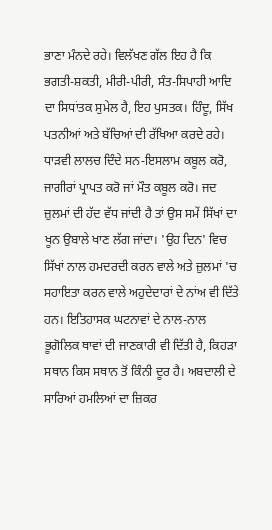ਭਾਣਾ ਮੰਨਦੇ ਰਹੇ। ਵਿਲੱਖਣ ਗੱਲ ਇਹ ਹੈ ਕਿ ਭਗਤੀ-ਸ਼ਕਤੀ, ਮੀਰੀ-ਪੀਰੀ, ਸੰਤ-ਸਿਪਾਹੀ ਆਦਿ ਦਾ ਸਿਧਾਂਤਕ ਸੁਮੇਲ ਹੈ, ਇਹ ਪੁਸਤਕ। ਹਿੰਦੂ, ਸਿੱਖ ਪਤਨੀਆਂ ਅਤੇ ਬੱਚਿਆਂ ਦੀ ਰੱਖਿਆ ਕਰਦੇ ਰਹੇ। ਧਾੜਵੀ ਲਾਲਚ ਦਿੰਦੇ ਸਨ-ਇਸਲਾਮ ਕਬੂਲ ਕਰੋ, ਜਾਗੀਰਾਂ ਪ੍ਰਾਪਤ ਕਰੋ ਜਾਂ ਮੌਤ ਕਬੂਲ ਕਰੋ। ਜਦ ਜ਼ੁਲਮਾਂ ਦੀ ਹੱਦ ਵੱਧ ਜਾਂਦੀ ਹੈ ਤਾਂ ਉਸ ਸਮੇਂ ਸਿੱਖਾਂ ਦਾ ਖੂਨ ਉਬਾਲੇ ਖਾਣ ਲੱਗ ਜਾਂਦਾ। 'ਉਹ ਦਿਨ' ਵਿਚ ਸਿੱਖਾਂ ਨਾਲ ਹਮਦਰਦੀ ਕਰਨ ਵਾਲੇ ਅਤੇ ਜ਼ੁਲਮਾਂ 'ਚ ਸਹਾਇਤਾ ਕਰਨ ਵਾਲੇ ਅਹੁਦੇਦਾਰਾਂ ਦੇ ਨਾਂਅ ਵੀ ਦਿੱਤੇ ਹਨ। ਇਤਿਹਾਸਕ ਘਟਨਾਵਾਂ ਦੇ ਨਾਲ-ਨਾਲ ਭੂਗੋਲਿਕ ਥਾਵਾਂ ਦੀ ਜਾਣਕਾਰੀ ਵੀ ਦਿੱਤੀ ਹੈ, ਕਿਹੜਾ ਸਥਾਨ ਕਿਸ ਸਥਾਨ ਤੋਂ ਕਿੰਨੀ ਦੂਰ ਹੈ। ਅਬਦਾਲੀ ਦੇ ਸਾਰਿਆਂ ਹਮਲਿਆਂ ਦਾ ਜ਼ਿਕਰ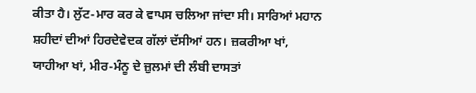ਕੀਤਾ ਹੈ। ਲੁੱਟ-ਮਾਰ ਕਰ ਕੇ ਵਾਪਸ ਚਲਿਆ ਜਾਂਦਾ ਸੀ। ਸਾਰਿਆਂ ਮਹਾਨ ਸ਼ਹੀਦਾਂ ਦੀਆਂ ਹਿਰਦੇਵੇਦਕ ਗੱਲਾਂ ਦੱਸੀਆਂ ਹਨ। ਜ਼ਕਰੀਆ ਖਾਂ, ਯਾਹੀਆ ਖਾਂ, ਮੀਰ-ਮੰਨੂ ਦੇ ਜ਼ੁਲਮਾਂ ਦੀ ਲੰਬੀ ਦਾਸਤਾਂ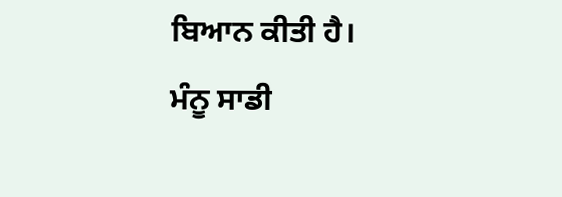ਬਿਆਨ ਕੀਤੀ ਹੈ।
ਮੰਨੂ ਸਾਡੀ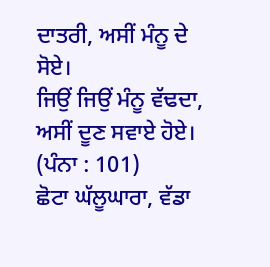ਦਾਤਰੀ, ਅਸੀਂ ਮੰਨੂ ਦੇ ਸੋਏ।
ਜਿਉਂ ਜਿਉਂ ਮੰਨੂ ਵੱਢਦਾ, ਅਸੀਂ ਦੂਣ ਸਵਾਏ ਹੋਏ। (ਪੰਨਾ : 101)
ਛੋਟਾ ਘੱਲੂਘਾਰਾ, ਵੱਡਾ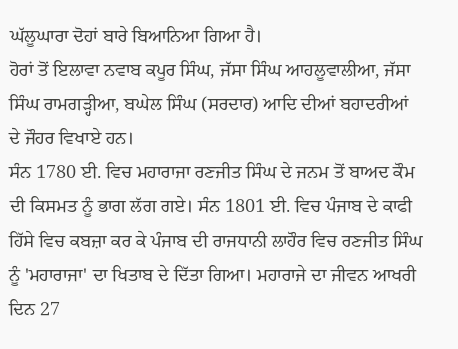ਘੱਲੂਘਾਰਾ ਦੋਹਾਂ ਬਾਰੇ ਬਿਆਨਿਆ ਗਿਆ ਹੈ।
ਹੋਰਾਂ ਤੋਂ ਇਲਾਵਾ ਨਵਾਬ ਕਪੂਰ ਸਿੰਘ, ਜੱਸਾ ਸਿੰਘ ਆਹਲੂਵਾਲੀਆ, ਜੱਸਾ ਸਿੰਘ ਰਾਮਗੜ੍ਹੀਆ, ਬਘੇਲ ਸਿੰਘ (ਸਰਦਾਰ) ਆਦਿ ਦੀਆਂ ਬਹਾਦਰੀਆਂ ਦੇ ਜੌਹਰ ਵਿਖਾਏ ਹਨ।
ਸੰਨ 1780 ਈ. ਵਿਚ ਮਹਾਰਾਜਾ ਰਣਜੀਤ ਸਿੰਘ ਦੇ ਜਨਮ ਤੋਂ ਬਾਅਦ ਕੌਮ ਦੀ ਕਿਸਮਤ ਨੂੰ ਭਾਗ ਲੱਗ ਗਏ। ਸੰਨ 1801 ਈ. ਵਿਚ ਪੰਜਾਬ ਦੇ ਕਾਫੀ ਹਿੱਸੇ ਵਿਚ ਕਬਜ਼ਾ ਕਰ ਕੇ ਪੰਜਾਬ ਦੀ ਰਾਜਧਾਨੀ ਲਾਹੌਰ ਵਿਚ ਰਣਜੀਤ ਸਿੰਘ ਨੂੰ 'ਮਹਾਰਾਜਾ' ਦਾ ਖਿਤਾਬ ਦੇ ਦਿੱਤਾ ਗਿਆ। ਮਹਾਰਾਜੇ ਦਾ ਜੀਵਨ ਆਖਰੀ ਦਿਨ 27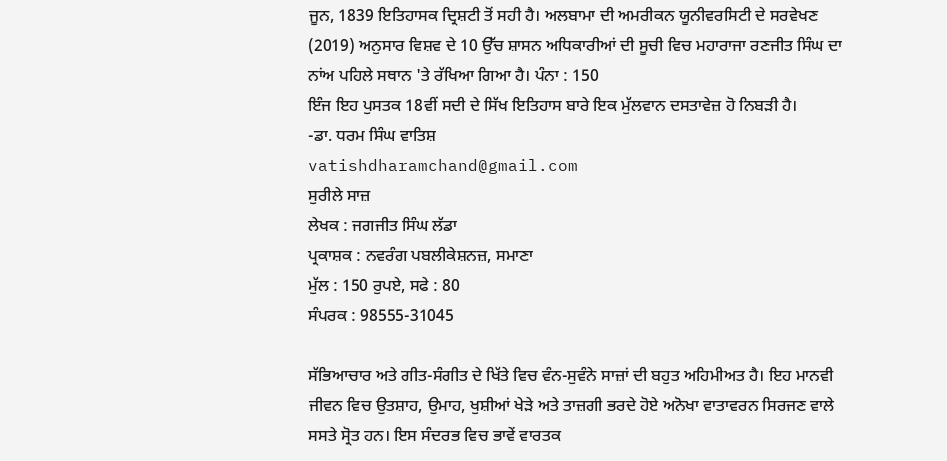ਜੂਨ, 1839 ਇਤਿਹਾਸਕ ਦ੍ਰਿਸ਼ਟੀ ਤੋਂ ਸਹੀ ਹੈ। ਅਲਬਾਮਾ ਦੀ ਅਮਰੀਕਨ ਯੂਨੀਵਰਸਿਟੀ ਦੇ ਸਰਵੇਖਣ (2019) ਅਨੁਸਾਰ ਵਿਸ਼ਵ ਦੇ 10 ਉੱਚ ਸ਼ਾਸਨ ਅਧਿਕਾਰੀਆਂ ਦੀ ਸੂਚੀ ਵਿਚ ਮਹਾਰਾਜਾ ਰਣਜੀਤ ਸਿੰਘ ਦਾ ਨਾਂਅ ਪਹਿਲੇ ਸਥਾਨ 'ਤੇ ਰੱਖਿਆ ਗਿਆ ਹੈ। ਪੰਨਾ : 150
ਇੰਜ ਇਹ ਪੁਸਤਕ 18ਵੀਂ ਸਦੀ ਦੇ ਸਿੱਖ ਇਤਿਹਾਸ ਬਾਰੇ ਇਕ ਮੁੱਲਵਾਨ ਦਸਤਾਵੇਜ਼ ਹੋ ਨਿਬੜੀ ਹੈ।
-ਡਾ. ਧਰਮ ਸਿੰਘ ਵਾਤਿਸ਼
vatishdharamchand@gmail.com
ਸੁਰੀਲੇ ਸਾਜ਼
ਲੇਖਕ : ਜਗਜੀਤ ਸਿੰਘ ਲੱਡਾ
ਪ੍ਰਕਾਸ਼ਕ : ਨਵਰੰਗ ਪਬਲੀਕੇਸ਼ਨਜ਼, ਸਮਾਣਾ
ਮੁੱਲ : 150 ਰੁਪਏ, ਸਫੇ : 80
ਸੰਪਰਕ : 98555-31045

ਸੱਭਿਆਚਾਰ ਅਤੇ ਗੀਤ-ਸੰਗੀਤ ਦੇ ਖਿੱਤੇ ਵਿਚ ਵੰਨ-ਸੁਵੰਨੇ ਸਾਜ਼ਾਂ ਦੀ ਬਹੁਤ ਅਹਿਮੀਅਤ ਹੈ। ਇਹ ਮਾਨਵੀ ਜੀਵਨ ਵਿਚ ਉਤਸ਼ਾਹ, ਉਮਾਹ, ਖੁਸ਼ੀਆਂ ਖੇੜੇ ਅਤੇ ਤਾਜ਼ਗੀ ਭਰਦੇ ਹੋਏ ਅਨੋਖਾ ਵਾਤਾਵਰਨ ਸਿਰਜਣ ਵਾਲੇ ਸਸਤੇ ਸ੍ਰੋਤ ਹਨ। ਇਸ ਸੰਦਰਭ ਵਿਚ ਭਾਵੇਂ ਵਾਰਤਕ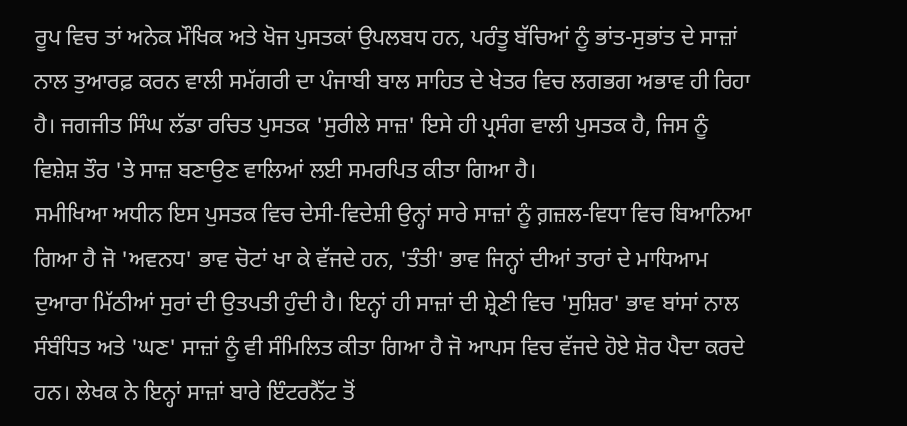ਰੂਪ ਵਿਚ ਤਾਂ ਅਨੇਕ ਮੌਖਿਕ ਅਤੇ ਖੋਜ ਪੁਸਤਕਾਂ ਉਪਲਬਧ ਹਨ, ਪਰੰਤੂ ਬੱਚਿਆਂ ਨੂੰ ਭਾਂਤ-ਸੁਭਾਂਤ ਦੇ ਸਾਜ਼ਾਂ ਨਾਲ ਤੁਆਰਫ਼ ਕਰਨ ਵਾਲੀ ਸਮੱਗਰੀ ਦਾ ਪੰਜਾਬੀ ਬਾਲ ਸਾਹਿਤ ਦੇ ਖੇਤਰ ਵਿਚ ਲਗਭਗ ਅਭਾਵ ਹੀ ਰਿਹਾ ਹੈ। ਜਗਜੀਤ ਸਿੰਘ ਲੱਡਾ ਰਚਿਤ ਪੁਸਤਕ 'ਸੁਰੀਲੇ ਸਾਜ਼' ਇਸੇ ਹੀ ਪ੍ਰਸੰਗ ਵਾਲੀ ਪੁਸਤਕ ਹੈ, ਜਿਸ ਨੂੰ ਵਿਸ਼ੇਸ਼ ਤੌਰ 'ਤੇ ਸਾਜ਼ ਬਣਾਉਣ ਵਾਲਿਆਂ ਲਈ ਸਮਰਪਿਤ ਕੀਤਾ ਗਿਆ ਹੈ।
ਸਮੀਖਿਆ ਅਧੀਨ ਇਸ ਪੁਸਤਕ ਵਿਚ ਦੇਸੀ-ਵਿਦੇਸ਼ੀ ਉਨ੍ਹਾਂ ਸਾਰੇ ਸਾਜ਼ਾਂ ਨੂੰ ਗ਼ਜ਼ਲ-ਵਿਧਾ ਵਿਚ ਬਿਆਨਿਆ ਗਿਆ ਹੈ ਜੋ 'ਅਵਨਧ' ਭਾਵ ਚੋਟਾਂ ਖਾ ਕੇ ਵੱਜਦੇ ਹਨ, 'ਤੰਤੀ' ਭਾਵ ਜਿਨ੍ਹਾਂ ਦੀਆਂ ਤਾਰਾਂ ਦੇ ਮਾਧਿਆਮ ਦੁਆਰਾ ਮਿੱਠੀਆਂ ਸੁਰਾਂ ਦੀ ਉਤਪਤੀ ਹੁੰਦੀ ਹੈ। ਇਨ੍ਹਾਂ ਹੀ ਸਾਜ਼ਾਂ ਦੀ ਸ਼੍ਰੇਣੀ ਵਿਚ 'ਸੁਸ਼ਿਰ' ਭਾਵ ਬਾਂਸਾਂ ਨਾਲ ਸੰਬੰਧਿਤ ਅਤੇ 'ਘਣ' ਸਾਜ਼ਾਂ ਨੂੰ ਵੀ ਸੰਮਿਲਿਤ ਕੀਤਾ ਗਿਆ ਹੈ ਜੋ ਆਪਸ ਵਿਚ ਵੱਜਦੇ ਹੋਏ ਸ਼ੋਰ ਪੈਦਾ ਕਰਦੇ ਹਨ। ਲੇਖਕ ਨੇ ਇਨ੍ਹਾਂ ਸਾਜ਼ਾਂ ਬਾਰੇ ਇੰਟਰਨੈੱਟ ਤੋਂ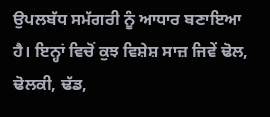ਉਪਲਬੱਧ ਸਮੱਗਰੀ ਨੂੰ ਆਧਾਰ ਬਣਾਇਆ ਹੈ। ਇਨ੍ਹਾਂ ਵਿਚੋਂ ਕੁਝ ਵਿਸ਼ੇਸ਼ ਸਾਜ਼ ਜਿਵੇਂ ਢੋਲ, ਢੋਲਕੀ, ਢੱਡ,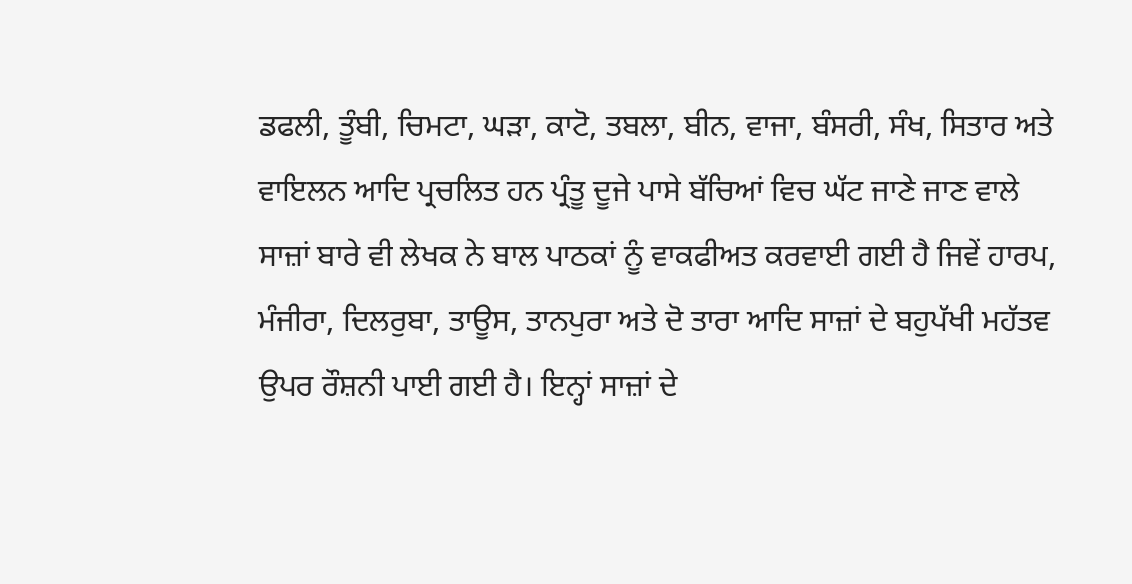ਡਫਲੀ, ਤੂੰਬੀ, ਚਿਮਟਾ, ਘੜਾ, ਕਾਟੋ, ਤਬਲਾ, ਬੀਨ, ਵਾਜਾ, ਬੰਸਰੀ, ਸੰਖ, ਸਿਤਾਰ ਅਤੇ ਵਾਇਲਨ ਆਦਿ ਪ੍ਰਚਲਿਤ ਹਨ ਪ੍ਰੰਤੂ ਦੂਜੇ ਪਾਸੇ ਬੱਚਿਆਂ ਵਿਚ ਘੱਟ ਜਾਣੇ ਜਾਣ ਵਾਲੇ ਸਾਜ਼ਾਂ ਬਾਰੇ ਵੀ ਲੇਖਕ ਨੇ ਬਾਲ ਪਾਠਕਾਂ ਨੂੰ ਵਾਕਫੀਅਤ ਕਰਵਾਈ ਗਈ ਹੈ ਜਿਵੇਂ ਹਾਰਪ, ਮੰਜੀਰਾ, ਦਿਲਰੁਬਾ, ਤਾਊਸ, ਤਾਨਪੁਰਾ ਅਤੇ ਦੋ ਤਾਰਾ ਆਦਿ ਸਾਜ਼ਾਂ ਦੇ ਬਹੁਪੱਖੀ ਮਹੱਤਵ ਉਪਰ ਰੌਸ਼ਨੀ ਪਾਈ ਗਈ ਹੈ। ਇਨ੍ਹਾਂ ਸਾਜ਼ਾਂ ਦੇ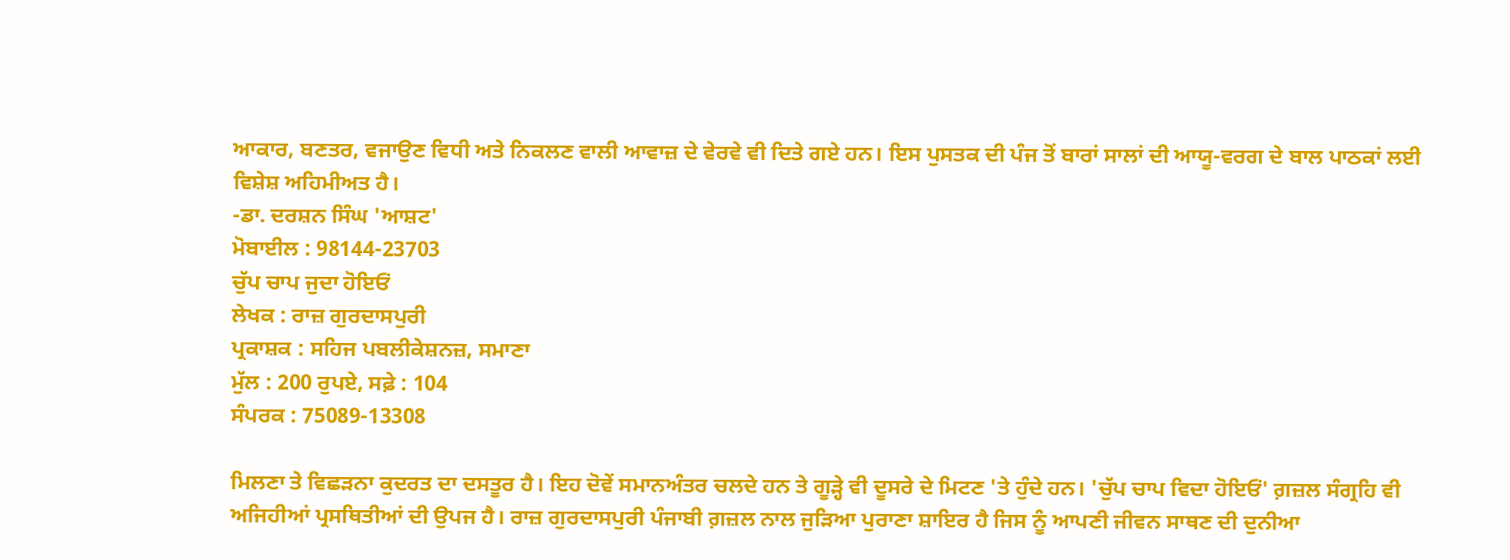ਆਕਾਰ, ਬਣਤਰ, ਵਜਾਉਣ ਵਿਧੀ ਅਤੇ ਨਿਕਲਣ ਵਾਲੀ ਆਵਾਜ਼ ਦੇ ਵੇਰਵੇ ਵੀ ਦਿਤੇ ਗਏ ਹਨ। ਇਸ ਪੁਸਤਕ ਦੀ ਪੰਜ ਤੋਂ ਬਾਰਾਂ ਸਾਲਾਂ ਦੀ ਆਯੂ-ਵਰਗ ਦੇ ਬਾਲ ਪਾਠਕਾਂ ਲਈ ਵਿਸ਼ੇਸ਼ ਅਹਿਮੀਅਤ ਹੈ।
-ਡਾ. ਦਰਸ਼ਨ ਸਿੰਘ 'ਆਸ਼ਟ'
ਮੋਬਾਈਲ : 98144-23703
ਚੁੱਪ ਚਾਪ ਜੁਦਾ ਹੋਇਓਂ
ਲੇਖਕ : ਰਾਜ਼ ਗੁਰਦਾਸਪੁਰੀ
ਪ੍ਰਕਾਸ਼ਕ : ਸਹਿਜ ਪਬਲੀਕੇਸ਼ਨਜ਼, ਸਮਾਣਾ
ਮੁੱਲ : 200 ਰੁਪਏ, ਸਫ਼ੇ : 104
ਸੰਪਰਕ : 75089-13308

ਮਿਲਣਾ ਤੇ ਵਿਛੜਨਾ ਕੁਦਰਤ ਦਾ ਦਸਤੂਰ ਹੈ। ਇਹ ਦੋਵੇਂ ਸਮਾਨਅੰਤਰ ਚਲਦੇ ਹਨ ਤੇ ਗੂੜ੍ਹੇ ਵੀ ਦੂਸਰੇ ਦੇ ਮਿਟਣ 'ਤੇ ਹੁੰਦੇ ਹਨ। 'ਚੁੱਪ ਚਾਪ ਵਿਦਾ ਹੋਇਓਂ' ਗ਼ਜ਼ਲ ਸੰਗ੍ਰਹਿ ਵੀ ਅਜਿਹੀਆਂ ਪ੍ਰਸਥਿਤੀਆਂ ਦੀ ਉਪਜ ਹੈ। ਰਾਜ਼ ਗੁਰਦਾਸਪੁਰੀ ਪੰਜਾਬੀ ਗ਼ਜ਼ਲ ਨਾਲ ਜੁੜਿਆ ਪੁਰਾਣਾ ਸ਼ਾਇਰ ਹੈ ਜਿਸ ਨੂੰ ਆਪਣੀ ਜੀਵਨ ਸਾਥਣ ਦੀ ਦੁਨੀਆ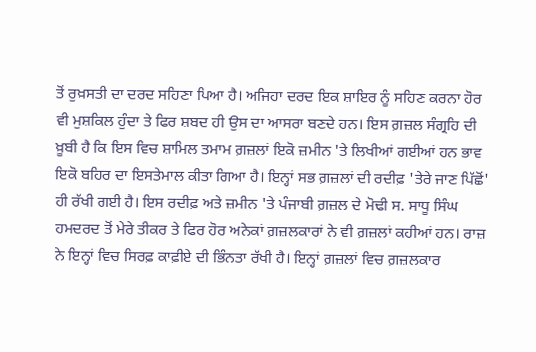ਤੋਂ ਰੁਖ਼ਸਤੀ ਦਾ ਦਰਦ ਸਹਿਣਾ ਪਿਆ ਹੈ। ਅਜਿਹਾ ਦਰਦ ਇਕ ਸ਼ਾਇਰ ਨੂੰ ਸਹਿਣ ਕਰਨਾ ਹੋਰ ਵੀ ਮੁਸ਼ਕਿਲ ਹੁੰਦਾ ਤੇ ਫਿਰ ਸ਼ਬਦ ਹੀ ਉਸ ਦਾ ਆਸਰਾ ਬਣਦੇ ਹਨ। ਇਸ ਗ਼ਜ਼ਲ ਸੰਗ੍ਰਹਿ ਦੀ ਖ਼ੂਬੀ ਹੈ ਕਿ ਇਸ ਵਿਚ ਸ਼ਾਮਿਲ ਤਮਾਮ ਗ਼ਜ਼ਲਾਂ ਇਕੋ ਜ਼ਮੀਨ 'ਤੇ ਲਿਖੀਆਂ ਗਈਆਂ ਹਨ ਭਾਵ ਇਕੋ ਬਹਿਰ ਦਾ ਇਸਤੇਮਾਲ ਕੀਤਾ ਗਿਆ ਹੈ। ਇਨ੍ਹਾਂ ਸਭ ਗ਼ਜ਼ਲਾਂ ਦੀ ਰਦੀਫ਼ 'ਤੇਰੇ ਜਾਣ ਪਿੱਛੋਂ' ਹੀ ਰੱਖੀ ਗਈ ਹੈ। ਇਸ ਰਦੀਫ਼ ਅਤੇ ਜ਼ਮੀਨ 'ਤੇ ਪੰਜਾਬੀ ਗ਼ਜ਼ਲ ਦੇ ਮੋਢੀ ਸ. ਸਾਧੂ ਸਿੰਘ ਹਮਦਰਦ ਤੋਂ ਮੇਰੇ ਤੀਕਰ ਤੇ ਫਿਰ ਹੋਰ ਅਨੇਕਾਂ ਗ਼ਜ਼ਲਕਾਰਾਂ ਨੇ ਵੀ ਗ਼ਜ਼ਲਾਂ ਕਹੀਆਂ ਹਨ। ਰਾਜ਼ ਨੇ ਇਨ੍ਹਾਂ ਵਿਚ ਸਿਰਫ਼ ਕਾਫ਼ੀਏ ਦੀ ਭਿੰਨਤਾ ਰੱਖੀ ਹੈ। ਇਨ੍ਹਾਂ ਗ਼ਜ਼ਲਾਂ ਵਿਚ ਗ਼ਜ਼ਲਕਾਰ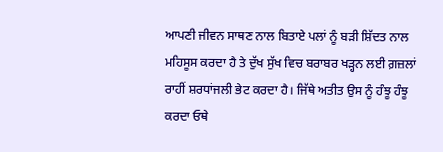ਆਪਣੀ ਜੀਵਨ ਸਾਥਣ ਨਾਲ ਬਿਤਾਏ ਪਲਾਂ ਨੂੰ ਬੜੀ ਸ਼ਿੱਦਤ ਨਾਲ ਮਹਿਸੂਸ ਕਰਦਾ ਹੈ ਤੇ ਦੁੱਖ ਸੁੱਖ ਵਿਚ ਬਰਾਬਰ ਖੜ੍ਹਨ ਲਈ ਗ਼ਜ਼ਲਾਂ ਰਾਹੀਂ ਸ਼ਰਧਾਂਜਲੀ ਭੇਟ ਕਰਦਾ ਹੈ। ਜਿੱਥੇ ਅਤੀਤ ਉਸ ਨੂੰ ਹੰਝੂ ਹੰਝੂ ਕਰਦਾ ਓਥੇ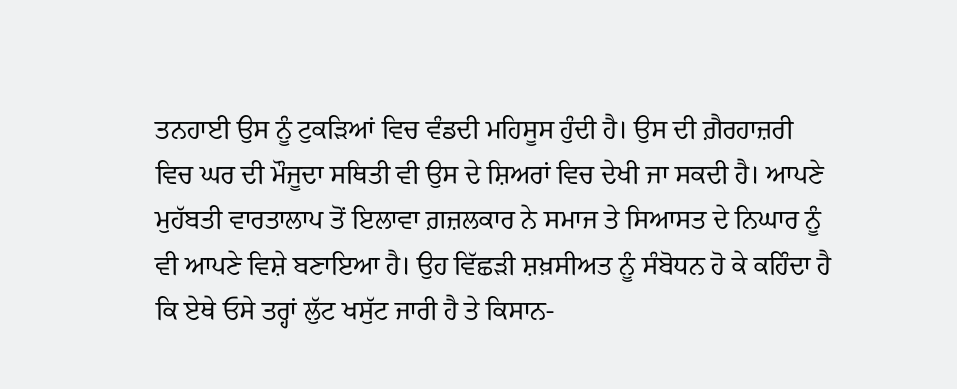ਤਨਹਾਈ ਉਸ ਨੂੰ ਟੁਕੜਿਆਂ ਵਿਚ ਵੰਡਦੀ ਮਹਿਸੂਸ ਹੁੰਦੀ ਹੈ। ਉਸ ਦੀ ਗ਼ੈਰਹਾਜ਼ਰੀ ਵਿਚ ਘਰ ਦੀ ਮੌਜੂਦਾ ਸਥਿਤੀ ਵੀ ਉਸ ਦੇ ਸ਼ਿਅਰਾਂ ਵਿਚ ਦੇਖੀ ਜਾ ਸਕਦੀ ਹੈ। ਆਪਣੇ ਮੁਹੱਬਤੀ ਵਾਰਤਾਲਾਪ ਤੋਂ ਇਲਾਵਾ ਗ਼ਜ਼ਲਕਾਰ ਨੇ ਸਮਾਜ ਤੇ ਸਿਆਸਤ ਦੇ ਨਿਘਾਰ ਨੂੰ ਵੀ ਆਪਣੇ ਵਿਸ਼ੇ ਬਣਾਇਆ ਹੈ। ਉਹ ਵਿੱਛੜੀ ਸ਼ਖ਼ਸੀਅਤ ਨੂੰ ਸੰਬੋਧਨ ਹੋ ਕੇ ਕਹਿੰਦਾ ਹੈ ਕਿ ਏਥੇ ਓਸੇ ਤਰ੍ਹਾਂ ਲੁੱਟ ਖਸੁੱਟ ਜਾਰੀ ਹੈ ਤੇ ਕਿਸਾਨ-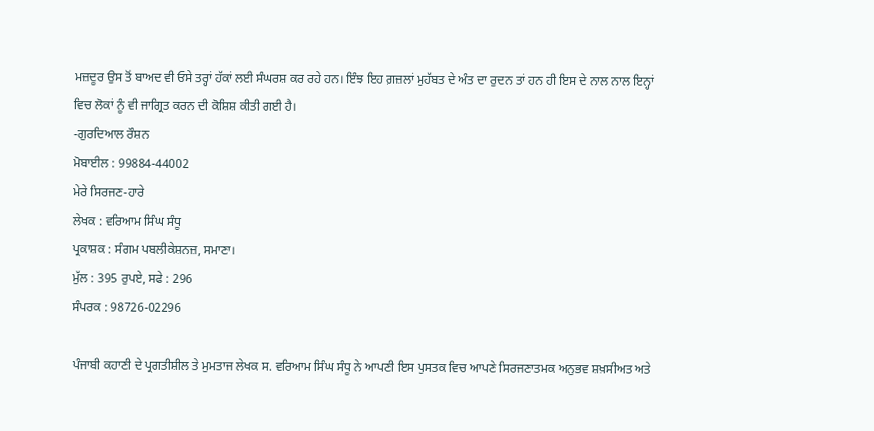ਮਜ਼ਦੂਰ ਉਸ ਤੋਂ ਬਾਅਦ ਵੀ ਓਸੇ ਤਰ੍ਹਾਂ ਹੱਕਾਂ ਲਈ ਸੰਘਰਸ਼ ਕਰ ਰਹੇ ਹਨ। ਇੰਝ ਇਹ ਗ਼ਜ਼ਲਾਂ ਮੁਹੱਬਤ ਦੇ ਅੰਤ ਦਾ ਰੁਦਨ ਤਾਂ ਹਨ ਹੀ ਇਸ ਦੇ ਨਾਲ ਨਾਲ ਇਨ੍ਹਾਂ ਵਿਚ ਲੋਕਾਂ ਨੂੰ ਵੀ ਜਾਗ੍ਰਿਤ ਕਰਨ ਦੀ ਕੋਸ਼ਿਸ਼ ਕੀਤੀ ਗਈ ਹੈ।
-ਗੁਰਦਿਆਲ ਰੌਸ਼ਨ
ਮੋਬਾਈਲ : 99884-44002
ਮੇਰੇ ਸਿਰਜਣ-ਹਾਰੇ
ਲੇਖਕ : ਵਰਿਆਮ ਸਿੰਘ ਸੰਧੂ
ਪ੍ਰਕਾਸ਼ਕ : ਸੰਗਮ ਪਬਲੀਕੇਸ਼ਨਜ਼, ਸਮਾਣਾ।
ਮੁੱਲ : 395 ਰੁਪਏ, ਸਫੇ : 296
ਸੰਪਰਕ : 98726-02296

ਪੰਜਾਬੀ ਕਹਾਣੀ ਦੇ ਪ੍ਰਗਤੀਸ਼ੀਲ ਤੇ ਮੁਮਤਾਜ ਲੇਖਕ ਸ. ਵਰਿਆਮ ਸਿੰਘ ਸੰਧੂ ਨੇ ਆਪਣੀ ਇਸ ਪੁਸਤਕ ਵਿਚ ਆਪਣੇ ਸਿਰਜਣਾਤਮਕ ਅਨੁਭਵ ਸ਼ਖ਼ਸੀਅਤ ਅਤੇ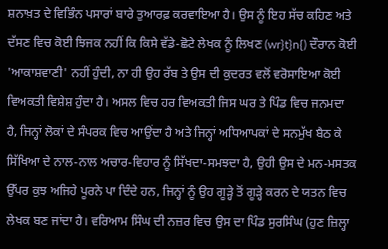ਸ਼ਨਾਖ਼ਤ ਦੇ ਵਿਭਿੰਨ ਪਸਾਰਾਂ ਬਾਰੇ ਤੁਆਰਫ਼ ਕਰਵਾਇਆ ਹੈ। ਉਸ ਨੂੰ ਇਹ ਸੱਚ ਕਹਿਣ ਅਤੇ ਦੱਸਣ ਵਿਚ ਕੋਈ ਝਿਜਕ ਨਹੀਂ ਕਿ ਕਿਸੇ ਵੱਡੇ-ਛੋਟੇ ਲੇਖਕ ਨੂੰ ਲਿਖਣ (wr}t}n{) ਦੌਰਾਨ ਕੋਈ 'ਆਕਾਸ਼ਵਾਣੀ' ਨਹੀਂ ਹੁੰਦੀ, ਨਾ ਹੀ ਉਹ ਰੱਬ ਤੇ ਉਸ ਦੀ ਕੁਦਰਤ ਵਲੋਂ ਵਰੋਸਾਇਆ ਕੋਈ ਵਿਅਕਤੀ ਵਿਸ਼ੇਸ਼ ਹੁੰਦਾ ਹੈ। ਅਸਲ ਵਿਚ ਹਰ ਵਿਅਕਤੀ ਜਿਸ ਘਰ ਤੇ ਪਿੰਡ ਵਿਚ ਜਨਮਦਾ ਹੈ, ਜਿਨ੍ਹਾਂ ਲੋਕਾਂ ਦੇ ਸੰਪਰਕ ਵਿਚ ਆਉਂਦਾ ਹੈ ਅਤੇ ਜਿਨ੍ਹਾਂ ਅਧਿਆਪਕਾਂ ਦੇ ਸਨਮੁੱਖ ਬੈਠ ਕੇ ਸਿੱਖਿਆ ਦੇ ਨਾਲ-ਨਾਲ ਅਚਾਰ-ਵਿਹਾਰ ਨੂੰ ਸਿੱਖਦਾ-ਸਮਝਦਾ ਹੈ, ਉਹੀ ਉਸ ਦੇ ਮਨ-ਮਸਤਕ ਉੱਪਰ ਕੁਝ ਅਜਿਹੇ ਪੂਰਨੇ ਪਾ ਦਿੰਦੇ ਹਨ, ਜਿਨ੍ਹਾਂ ਨੂੰ ਉਹ ਗੂੜ੍ਹੇ ਤੋਂ ਗੂੜ੍ਹੇ ਕਰਨ ਦੇ ਯਤਨ ਵਿਚ ਲੇਖਕ ਬਣ ਜਾਂਦਾ ਹੈ। ਵਰਿਆਮ ਸਿੰਘ ਦੀ ਨਜ਼ਰ ਵਿਚ ਉਸ ਦਾ ਪਿੰਡ ਸੁਰਸਿੰਘ (ਹੁਣ ਜ਼ਿਲ੍ਹਾ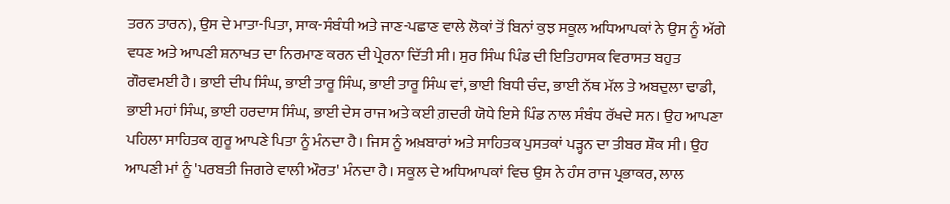ਤਰਨ ਤਾਰਨ), ਉਸ ਦੇ ਮਾਤਾ-ਪਿਤਾ, ਸਾਕ-ਸੰਬੰਧੀ ਅਤੇ ਜਾਣ-ਪਛਾਣ ਵਾਲੇ ਲੋਕਾਂ ਤੋਂ ਬਿਨਾਂ ਕੁਝ ਸਕੂਲ ਅਧਿਆਪਕਾਂ ਨੇ ਉਸ ਨੂੰ ਅੱਗੇ ਵਧਣ ਅਤੇ ਆਪਣੀ ਸ਼ਨਾਖਤ ਦਾ ਨਿਰਮਾਣ ਕਰਨ ਦੀ ਪ੍ਰੇਰਨਾ ਦਿੱਤੀ ਸੀ। ਸੁਰ ਸਿੰਘ ਪਿੰਡ ਦੀ ਇਤਿਹਾਸਕ ਵਿਰਾਸਤ ਬਹੁਤ ਗੌਰਵਮਈ ਹੈ। ਭਾਈ ਦੀਪ ਸਿੰਘ, ਭਾਈ ਤਾਰੂ ਸਿੰਘ, ਭਾਈ ਤਾਰੂ ਸਿੰਘ ਵਾਂ, ਭਾਈ ਬਿਧੀ ਚੰਦ, ਭਾਈ ਨੱਥ ਮੱਲ ਤੇ ਅਬਦੁਲਾ ਢਾਡੀ, ਭਾਈ ਮਹਾਂ ਸਿੰਘ, ਭਾਈ ਹਰਦਾਸ ਸਿੰਘ, ਭਾਈ ਦੇਸ ਰਾਜ ਅਤੇ ਕਈ ਗ਼ਦਰੀ ਯੋਧੇ ਇਸੇ ਪਿੰਡ ਨਾਲ ਸੰਬੰਧ ਰੱਖਦੇ ਸਨ। ਉਹ ਆਪਣਾ ਪਹਿਲਾ ਸਾਹਿਤਕ ਗੁਰੂ ਆਪਣੇ ਪਿਤਾ ਨੂੰ ਮੰਨਦਾ ਹੈ। ਜਿਸ ਨੂੰ ਅਖ਼ਬਾਰਾਂ ਅਤੇ ਸਾਹਿਤਕ ਪੁਸਤਕਾਂ ਪੜ੍ਹਨ ਦਾ ਤੀਬਰ ਸ਼ੌਕ ਸੀ। ਉਹ ਆਪਣੀ ਮਾਂ ਨੂੰ 'ਪਰਬਤੀ ਜਿਗਰੇ ਵਾਲੀ ਔਰਤ' ਮੰਨਦਾ ਹੈ। ਸਕੂਲ ਦੇ ਅਧਿਆਪਕਾਂ ਵਿਚ ਉਸ ਨੇ ਹੰਸ ਰਾਜ ਪ੍ਰਭਾਕਰ, ਲਾਲ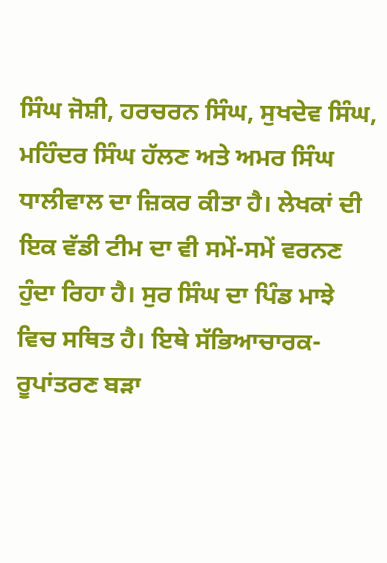ਸਿੰਘ ਜੋਸ਼ੀ, ਹਰਚਰਨ ਸਿੰਘ, ਸੁਖਦੇਵ ਸਿੰਘ, ਮਹਿੰਦਰ ਸਿੰਘ ਹੱਲਣ ਅਤੇ ਅਮਰ ਸਿੰਘ ਧਾਲੀਵਾਲ ਦਾ ਜ਼ਿਕਰ ਕੀਤਾ ਹੈ। ਲੇਖਕਾਂ ਦੀ ਇਕ ਵੱਡੀ ਟੀਮ ਦਾ ਵੀ ਸਮੇਂ-ਸਮੇਂ ਵਰਨਣ ਹੁੰਦਾ ਰਿਹਾ ਹੈ। ਸੁਰ ਸਿੰਘ ਦਾ ਪਿੰਡ ਮਾਝੇ ਵਿਚ ਸਥਿਤ ਹੈ। ਇਥੇ ਸੱਭਿਆਚਾਰਕ-ਰੂਪਾਂਤਰਣ ਬੜਾ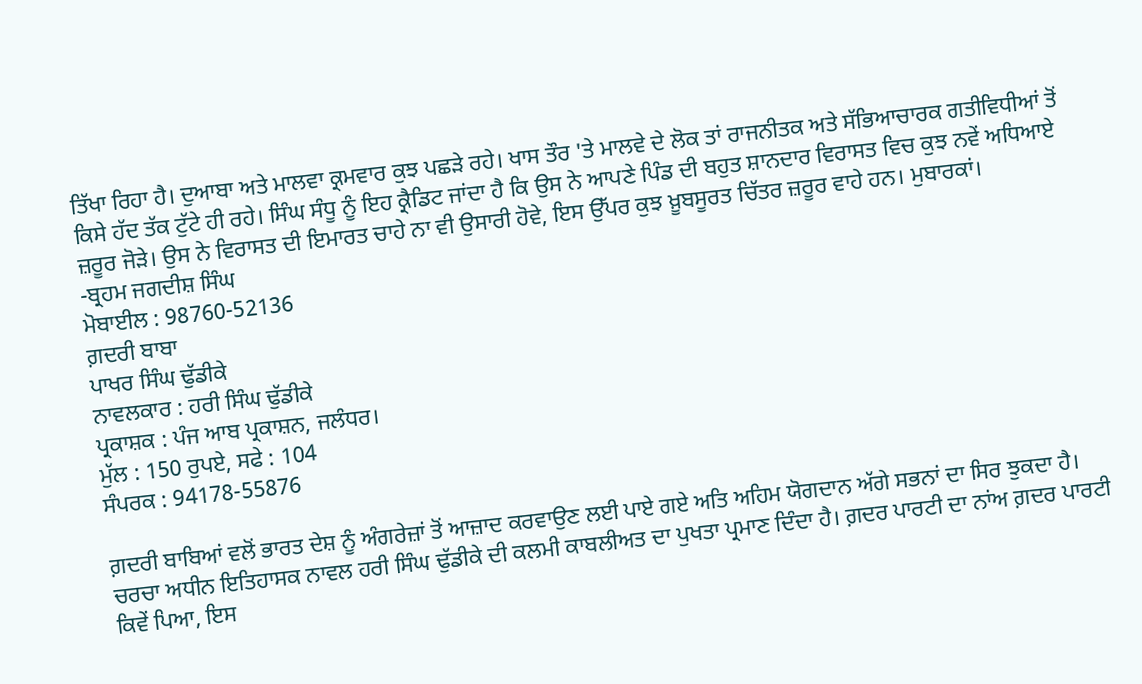ਤਿੱਖਾ ਰਿਹਾ ਹੈ। ਦੁਆਬਾ ਅਤੇ ਮਾਲਵਾ ਕ੍ਰਮਵਾਰ ਕੁਝ ਪਛੜੇ ਰਹੇ। ਖਾਸ ਤੌਰ 'ਤੇ ਮਾਲਵੇ ਦੇ ਲੋਕ ਤਾਂ ਰਾਜਨੀਤਕ ਅਤੇ ਸੱਭਿਆਚਾਰਕ ਗਤੀਵਿਧੀਆਂ ਤੋਂ ਕਿਸੇ ਹੱਦ ਤੱਕ ਟੁੱਟੇ ਹੀ ਰਹੇ। ਸਿੰਘ ਸੰਧੂ ਨੂੰ ਇਹ ਕ੍ਰੈਡਿਟ ਜਾਂਦਾ ਹੈ ਕਿ ਉਸ ਨੇ ਆਪਣੇ ਪਿੰਡ ਦੀ ਬਹੁਤ ਸ਼ਾਨਦਾਰ ਵਿਰਾਸਤ ਵਿਚ ਕੁਝ ਨਵੇਂ ਅਧਿਆਏ ਜ਼ਰੂਰ ਜੋੜੇ। ਉਸ ਨੇ ਵਿਰਾਸਤ ਦੀ ਇਮਾਰਤ ਚਾਹੇ ਨਾ ਵੀ ਉਸਾਰੀ ਹੋਵੇ, ਇਸ ਉੱਪਰ ਕੁਝ ਖ਼ੂਬਸੂਰਤ ਚਿੱਤਰ ਜ਼ਰੂਰ ਵਾਹੇ ਹਨ। ਮੁਬਾਰਕਾਂ।
-ਬ੍ਰਹਮ ਜਗਦੀਸ਼ ਸਿੰਘ
ਮੋਬਾਈਲ : 98760-52136
ਗ਼ਦਰੀ ਬਾਬਾ
ਪਾਖਰ ਸਿੰਘ ਢੁੱਡੀਕੇ
ਨਾਵਲਕਾਰ : ਹਰੀ ਸਿੰਘ ਢੁੱਡੀਕੇ
ਪ੍ਰਕਾਸ਼ਕ : ਪੰਜ ਆਬ ਪ੍ਰਕਾਸ਼ਨ, ਜਲੰਧਰ।
ਮੁੱਲ : 150 ਰੁਪਏ, ਸਫੇ : 104
ਸੰਪਰਕ : 94178-55876

ਗ਼ਦਰੀ ਬਾਬਿਆਂ ਵਲੋਂ ਭਾਰਤ ਦੇਸ਼ ਨੂੰ ਅੰਗਰੇਜ਼ਾਂ ਤੋਂ ਆਜ਼ਾਦ ਕਰਵਾਉਣ ਲਈ ਪਾਏ ਗਏ ਅਤਿ ਅਹਿਮ ਯੋਗਦਾਨ ਅੱਗੇ ਸਭਨਾਂ ਦਾ ਸਿਰ ਝੁਕਦਾ ਹੈ।
ਚਰਚਾ ਅਧੀਨ ਇਤਿਹਾਸਕ ਨਾਵਲ ਹਰੀ ਸਿੰਘ ਢੁੱਡੀਕੇ ਦੀ ਕਲਮੀ ਕਾਬਲੀਅਤ ਦਾ ਪੁਖਤਾ ਪ੍ਰਮਾਣ ਦਿੰਦਾ ਹੈ। ਗ਼ਦਰ ਪਾਰਟੀ ਦਾ ਨਾਂਅ ਗ਼ਦਰ ਪਾਰਟੀ ਕਿਵੇਂ ਪਿਆ, ਇਸ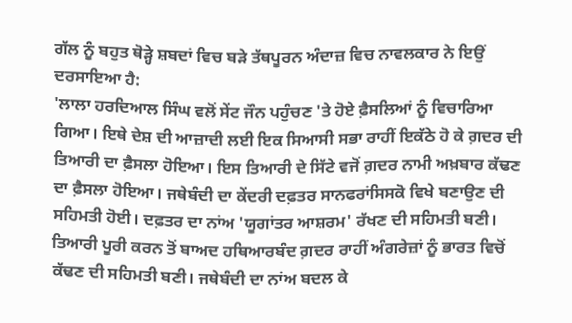ਗੱਲ ਨੂੰ ਬਹੁਤ ਥੋੜ੍ਹੇ ਸ਼ਬਦਾਂ ਵਿਚ ਬੜੇ ਤੱਥਪੂਰਨ ਅੰਦਾਜ਼ ਵਿਚ ਨਾਵਲਕਾਰ ਨੇ ਇਉਂ ਦਰਸਾਇਆ ਹੈ:
'ਲਾਲਾ ਹਰਦਿਆਲ ਸਿੰਘ ਵਲੋਂ ਸੇਂਟ ਜੌਨ ਪਹੁੰਚਣ 'ਤੇ ਹੋਏ ਫ਼ੈਸਲਿਆਂ ਨੂੰ ਵਿਚਾਰਿਆ ਗਿਆ। ਇਥੇ ਦੇਸ਼ ਦੀ ਆਜ਼ਾਦੀ ਲਈ ਇਕ ਸਿਆਸੀ ਸਭਾ ਰਾਹੀਂ ਇਕੱਠੇ ਹੋ ਕੇ ਗ਼ਦਰ ਦੀ ਤਿਆਰੀ ਦਾ ਫ਼ੈਸਲਾ ਹੋਇਆ। ਇਸ ਤਿਆਰੀ ਦੇ ਸਿੱਟੇ ਵਜੋਂ ਗ਼ਦਰ ਨਾਮੀ ਅਖ਼ਬਾਰ ਕੱਢਣ ਦਾ ਫ਼ੈਸਲਾ ਹੋਇਆ। ਜਥੇਬੰਦੀ ਦਾ ਕੇਂਦਰੀ ਦਫ਼ਤਰ ਸਾਨਫਰਾਂਸਿਸਕੋ ਵਿਖੇ ਬਣਾਉਣ ਦੀ ਸਹਿਮਤੀ ਹੋਈ। ਦਫ਼ਤਰ ਦਾ ਨਾਂਅ 'ਯੂਗਾਂਤਰ ਆਸ਼ਰਮ' ਰੱਖਣ ਦੀ ਸਹਿਮਤੀ ਬਣੀ। ਤਿਆਰੀ ਪੂਰੀ ਕਰਨ ਤੋਂ ਬਾਅਦ ਹਥਿਆਰਬੰਦ ਗ਼ਦਰ ਰਾਹੀਂ ਅੰਗਰੇਜ਼ਾਂ ਨੂੰ ਭਾਰਤ ਵਿਚੋਂ ਕੱਢਣ ਦੀ ਸਹਿਮਤੀ ਬਣੀ। ਜਥੇਬੰਦੀ ਦਾ ਨਾਂਅ ਬਦਲ ਕੇ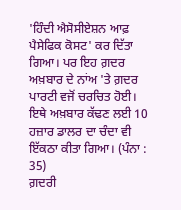'ਹਿੰਦੀ ਐਸੋਸੀਏਸ਼ਨ ਆਫ਼ ਪੈਸੇਫਿਕ ਕੋਸਟ' ਕਰ ਦਿੱਤਾ ਗਿਆ। ਪਰ ਇਹ ਗ਼ਦਰ ਅਖ਼ਬਾਰ ਦੇ ਨਾਂਅ 'ਤੇ ਗ਼ਦਰ ਪਾਰਟੀ ਵਜੋਂ ਚਰਚਿਤ ਹੋਈ। ਇਥੇ ਅਖ਼ਬਾਰ ਕੱਢਣ ਲਈ 10 ਹਜ਼ਾਰ ਡਾਲਰ ਦਾ ਚੰਦਾ ਵੀ ਇੱਕਠਾ ਕੀਤਾ ਗਿਆ। (ਪੰਨਾ : 35)
ਗ਼ਦਰੀ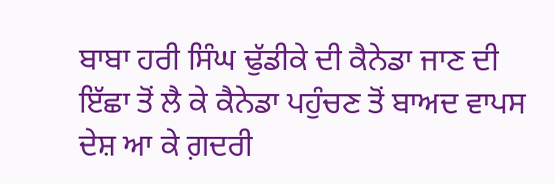ਬਾਬਾ ਹਰੀ ਸਿੰਘ ਢੁੱਡੀਕੇ ਦੀ ਕੈਨੇਡਾ ਜਾਣ ਦੀ ਇੱਛਾ ਤੋਂ ਲੈ ਕੇ ਕੈਨੇਡਾ ਪਹੁੰਚਣ ਤੋਂ ਬਾਅਦ ਵਾਪਸ ਦੇਸ਼ ਆ ਕੇ ਗ਼ਦਰੀ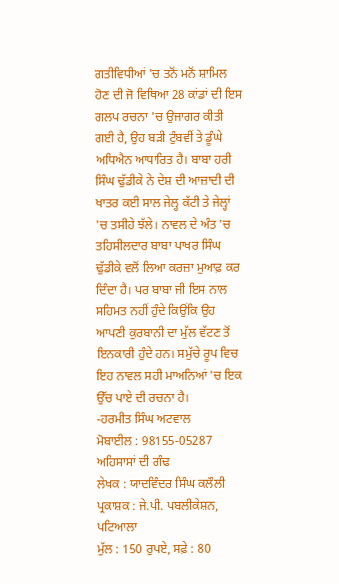ਗਤੀਵਿਧੀਆਂ 'ਚ ਤਨੋਂ ਮਨੋਂ ਸ਼ਾਮਿਲ ਹੋਣ ਦੀ ਜੋ ਵਿਥਿਆ 28 ਕਾਂਡਾਂ ਦੀ ਇਸ ਗਲਪ ਰਚਨਾ 'ਚ ਉਜਾਗਰ ਕੀਤੀ ਗਈ ਹੈ, ਉਹ ਬੜੀ ਟੁੰਬਵੀਂ ਤੇ ਡੂੰਘੇ ਅਧਿਐਨ ਆਧਾਰਿਤ ਹੈ। ਬਾਬਾ ਹਰੀ ਸਿੰਘ ਢੁੱਡੀਕੇ ਨੇ ਦੇਸ਼ ਦੀ ਆਜ਼ਾਦੀ ਦੀ ਖਾਤਰ ਕਈ ਸਾਲ ਜੇਲ੍ਹ ਕੱਟੀ ਤੇ ਜੇਲ੍ਹਾਂ 'ਚ ਤਸੀਹੇ ਝੱਲੇ। ਨਾਵਲ ਦੇ ਅੰਤ 'ਚ ਤਹਿਸੀਲਦਾਰ ਬਾਬਾ ਪਾਖਰ ਸਿੰਘ ਢੁੱਡੀਕੇ ਵਲੋਂ ਲਿਆ ਕਰਜ਼ਾ ਮੁਆਫ਼ ਕਰ ਦਿੰਦਾ ਹੈ। ਪਰ ਬਾਬਾ ਜੀ ਇਸ ਨਾਲ ਸਹਿਮਤ ਨਹੀਂ ਹੁੰਦੇ ਕਿਉਂਕਿ ਉਹ ਆਪਣੀ ਕੁਰਬਾਨੀ ਦਾ ਮੁੱਲ ਵੱਟਣ ਤੋਂ ਇਨਕਾਰੀ ਹੁੰਦੇ ਹਨ। ਸਮੁੱਚੇ ਰੂਪ ਵਿਚ ਇਹ ਨਾਵਲ ਸਹੀ ਮਾਅਨਿਆਂ 'ਚ ਇਕ ਉੱਚ ਪਾਏ ਦੀ ਰਚਨਾ ਹੈ।
-ਹਰਮੀਤ ਸਿੰਘ ਅਟਵਾਲ
ਮੋਬਾਈਲ : 98155-05287
ਅਹਿਸਾਸਾਂ ਦੀ ਗੰਢ
ਲੇਖਕ : ਯਾਦਵਿੰਦਰ ਸਿੰਘ ਕਲੌਲੀ
ਪ੍ਰਕਾਸ਼ਕ : ਜੇ.ਪੀ. ਪਬਲੀਕੇਸ਼ਨ, ਪਟਿਆਲਾ
ਮੁੱਲ : 150 ਰੁਪਏ, ਸਫ਼ੇ : 80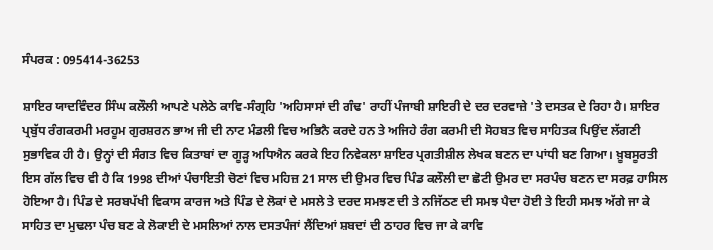ਸੰਪਰਕ : 095414-36253

ਸ਼ਾਇਰ ਯਾਦਵਿੰਦਰ ਸਿੰਘ ਕਲੌਲੀ ਆਪਣੇ ਪਲੇਠੇ ਕਾਵਿ-ਸੰਗ੍ਰਹਿ 'ਅਹਿਸਾਸਾਂ ਦੀ ਗੰਢ' ਰਾਹੀਂ ਪੰਜਾਬੀ ਸ਼ਾਇਰੀ ਦੇ ਦਰ ਦਰਵਾਜ਼ੇ 'ਤੇ ਦਸਤਕ ਦੇ ਰਿਹਾ ਹੈ। ਸ਼ਾਇਰ ਪ੍ਰਬੁੱਧ ਰੰਗਕਰਮੀ ਮਰਹੂਮ ਗੁਰਸ਼ਰਨ ਭਾਅ ਜੀ ਦੀ ਨਾਟ ਮੰਡਲੀ ਵਿਚ ਅਭਿਨੈ ਕਰਦੇ ਹਨ ਤੇ ਅਜਿਹੇ ਰੰਗ ਕਰਮੀ ਦੀ ਸੋਹਬਤ ਵਿਚ ਸਾਹਿਤਕ ਪਿਉਂਦ ਲੱਗਣੀ ਸੁਭਾਵਿਕ ਹੀ ਹੈ। ਉਨ੍ਹਾਂ ਦੀ ਸੰਗਤ ਵਿਚ ਕਿਤਾਬਾਂ ਦਾ ਗੂੜ੍ਹ ਅਧਿਐਨ ਕਰਕੇ ਇਹ ਨਿਵੇਕਲਾ ਸ਼ਾਇਰ ਪ੍ਰਗਤੀਸ਼ੀਲ ਲੇਖਕ ਬਣਨ ਦਾ ਪਾਂਧੀ ਬਣ ਗਿਆ। ਖ਼ੂਬਸੂਰਤੀ ਇਸ ਗੱਲ ਵਿਚ ਵੀ ਹੈ ਕਿ 1998 ਦੀਆਂ ਪੰਚਾਇਤੀ ਚੋਣਾਂ ਵਿਚ ਮਹਿਜ਼ 21 ਸਾਲ ਦੀ ਉਮਰ ਵਿਚ ਪਿੰਡ ਕਲੌਲੀ ਦਾ ਛੋਟੀ ਉਮਰ ਦਾ ਸਰਪੰਚ ਬਣਨ ਦਾ ਸਰਫ਼ ਹਾਸਿਲ ਹੋਇਆ ਹੈ। ਪਿੰਡ ਦੇ ਸਰਬਪੱਖੀ ਵਿਕਾਸ ਕਾਰਜ ਅਤੇ ਪਿੰਡ ਦੇ ਲੋਕਾਂ ਦੇ ਮਸਲੇ ਤੇ ਦਰਦ ਸਮਝਣ ਦੀ ਤੇ ਨਜਿੱਠਣ ਦੀ ਸਮਝ ਪੈਦਾ ਹੋਈ ਤੇ ਇਹੀ ਸਮਝ ਅੱਗੇ ਜਾ ਕੇ ਸਾਹਿਤ ਦਾ ਮੁਢਲਾ ਪੰਚ ਬਣ ਕੇ ਲੋਕਾਈ ਦੇ ਮਸਲਿਆਂ ਨਾਲ ਦਸਤਪੰਜਾਂ ਲੈਂਦਿਆਂ ਸ਼ਬਦਾਂ ਦੀ ਠਾਹਰ ਵਿਚ ਜਾ ਕੇ ਕਾਵਿ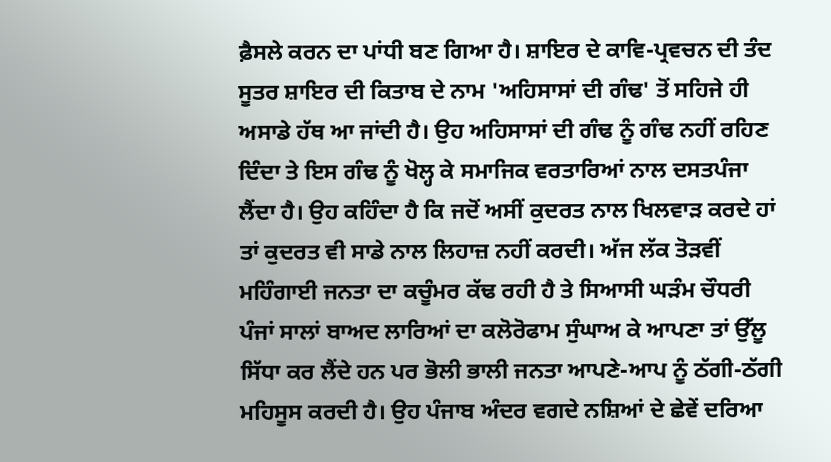ਫ਼ੈਸਲੇ ਕਰਨ ਦਾ ਪਾਂਧੀ ਬਣ ਗਿਆ ਹੈ। ਸ਼ਾਇਰ ਦੇ ਕਾਵਿ-ਪ੍ਰਵਚਨ ਦੀ ਤੰਦ ਸੂਤਰ ਸ਼ਾਇਰ ਦੀ ਕਿਤਾਬ ਦੇ ਨਾਮ 'ਅਹਿਸਾਸਾਂ ਦੀ ਗੰਢ' ਤੋਂ ਸਹਿਜੇ ਹੀ ਅਸਾਡੇ ਹੱਥ ਆ ਜਾਂਦੀ ਹੈ। ਉਹ ਅਹਿਸਾਸਾਂ ਦੀ ਗੰਢ ਨੂੰ ਗੰਢ ਨਹੀਂ ਰਹਿਣ ਦਿੰਦਾ ਤੇ ਇਸ ਗੰਢ ਨੂੰ ਖੋਲ੍ਹ ਕੇ ਸਮਾਜਿਕ ਵਰਤਾਰਿਆਂ ਨਾਲ ਦਸਤਪੰਜਾ ਲੈਂਦਾ ਹੈ। ਉਹ ਕਹਿੰਦਾ ਹੈ ਕਿ ਜਦੋਂ ਅਸੀਂ ਕੁਦਰਤ ਨਾਲ ਖਿਲਵਾੜ ਕਰਦੇ ਹਾਂ ਤਾਂ ਕੁਦਰਤ ਵੀ ਸਾਡੇ ਨਾਲ ਲਿਹਾਜ਼ ਨਹੀਂ ਕਰਦੀ। ਅੱਜ ਲੱਕ ਤੋੜਵੀਂ ਮਹਿੰਗਾਈ ਜਨਤਾ ਦਾ ਕਚੂੰਮਰ ਕੱਢ ਰਹੀ ਹੈ ਤੇ ਸਿਆਸੀ ਘੜੰਮ ਚੌਧਰੀ ਪੰਜਾਂ ਸਾਲਾਂ ਬਾਅਦ ਲਾਰਿਆਂ ਦਾ ਕਲੋਰੋਫਾਮ ਸੁੰਘਾਅ ਕੇ ਆਪਣਾ ਤਾਂ ਉੱਲੂ ਸਿੱਧਾ ਕਰ ਲੈਂਦੇ ਹਨ ਪਰ ਭੋਲੀ ਭਾਲੀ ਜਨਤਾ ਆਪਣੇ-ਆਪ ਨੂੰ ਠੱਗੀ-ਠੱਗੀ ਮਹਿਸੂਸ ਕਰਦੀ ਹੈ। ਉਹ ਪੰਜਾਬ ਅੰਦਰ ਵਗਦੇ ਨਸ਼ਿਆਂ ਦੇ ਛੇਵੇਂ ਦਰਿਆ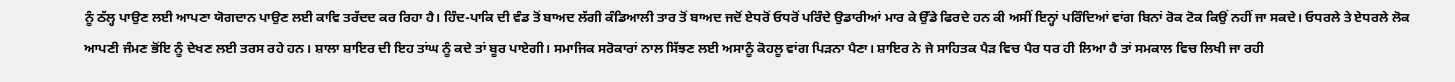ਨੂੰ ਠੱਲ੍ਹ ਪਾਉਣ ਲਈ ਆਪਣਾ ਯੋਗਦਾਨ ਪਾਉਣ ਲਈ ਕਾਵਿ ਤਰੱਦਦ ਕਰ ਰਿਹਾ ਹੈ। ਹਿੰਦ-ਪਾਕਿ ਦੀ ਵੰਡ ਤੋਂ ਬਾਅਦ ਲੱਗੀ ਕੰਡਿਆਲੀ ਤਾਰ ਤੋਂ ਬਾਅਦ ਜਦੋਂ ਏਧਰੋਂ ਓਧਰੋਂ ਪਰਿੰਦੇ ਉਡਾਰੀਆਂ ਮਾਰ ਕੇ ਉੱਡੇ ਫਿਰਦੇ ਹਨ ਕੀ ਅਸੀਂ ਇਨ੍ਹਾਂ ਪਰਿੰਦਿਆਂ ਵਾਂਗ ਬਿਨਾਂ ਰੋਕ ਟੋਕ ਕਿਉਂ ਨਹੀਂ ਜਾ ਸਕਦੇ। ਓਧਰਲੇ ਤੇ ਏਧਰਲੇ ਲੋਕ ਆਪਣੀ ਜੰਮਣ ਭੋਂਇ ਨੂੰ ਦੇਖਣ ਲਈ ਤਰਸ ਰਹੇ ਹਨ। ਸ਼ਾਲਾ ਸ਼ਾਇਰ ਦੀ ਇਹ ਤਾਂਘ ਨੂੰ ਕਦੇ ਤਾਂ ਬੂਰ ਪਾਏਗੀ। ਸਮਾਜਿਕ ਸਰੋਕਾਰਾਂ ਨਾਲ ਸਿੱਝਣ ਲਈ ਅਸਾਨੂੰ ਕੋਹਲੂ ਵਾਂਗ ਪਿੜਨਾ ਪੈਣਾ। ਸ਼ਾਇਰ ਨੇ ਜੇ ਸਾਹਿਤਕ ਪੈੜ ਵਿਚ ਪੈਰ ਧਰ ਹੀ ਲਿਆ ਹੈ ਤਾਂ ਸਮਕਾਲ ਵਿਚ ਲਿਖੀ ਜਾ ਰਹੀ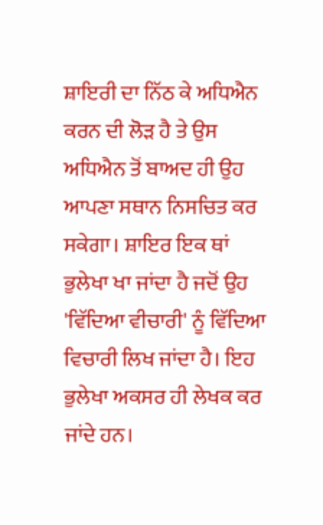ਸ਼ਾਇਰੀ ਦਾ ਨਿੱਠ ਕੇ ਅਧਿਐਨ ਕਰਨ ਦੀ ਲੋੜ ਹੈ ਤੇ ਉਸ ਅਧਿਐਨ ਤੋਂ ਬਾਅਦ ਹੀ ਉਹ ਆਪਣਾ ਸਥਾਨ ਨਿਸਚਿਤ ਕਰ ਸਕੇਗਾ। ਸ਼ਾਇਰ ਇਕ ਥਾਂ ਭੁਲੇਖਾ ਖਾ ਜਾਂਦਾ ਹੈ ਜਦੋਂ ਉਹ 'ਵਿੱਦਿਆ ਵੀਚਾਰੀ' ਨੂੰ ਵਿੱਦਿਆ ਵਿਚਾਰੀ ਲਿਖ ਜਾਂਦਾ ਹੈ। ਇਹ ਭੁਲੇਖਾ ਅਕਸਰ ਹੀ ਲੇਖਕ ਕਰ ਜਾਂਦੇ ਹਨ।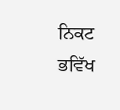ਨਿਕਟ ਭਵਿੱਖ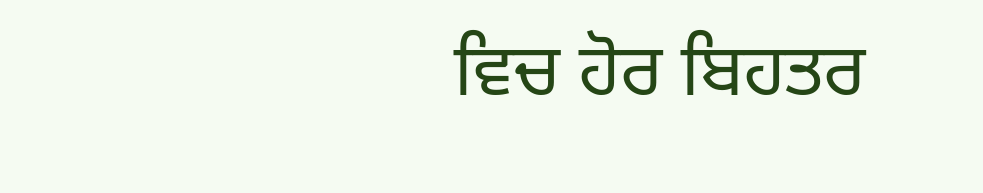ਵਿਚ ਹੋਰ ਬਿਹਤਰ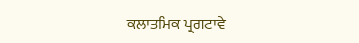ਕਲਾਤਮਿਕ ਪ੍ਰਗਟਾਵੇ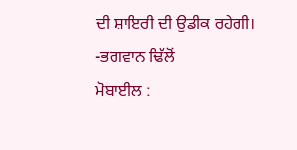ਦੀ ਸ਼ਾਇਰੀ ਦੀ ਉਡੀਕ ਰਹੇਗੀ।
-ਭਗਵਾਨ ਢਿੱਲੋਂ
ਮੋਬਾਈਲ :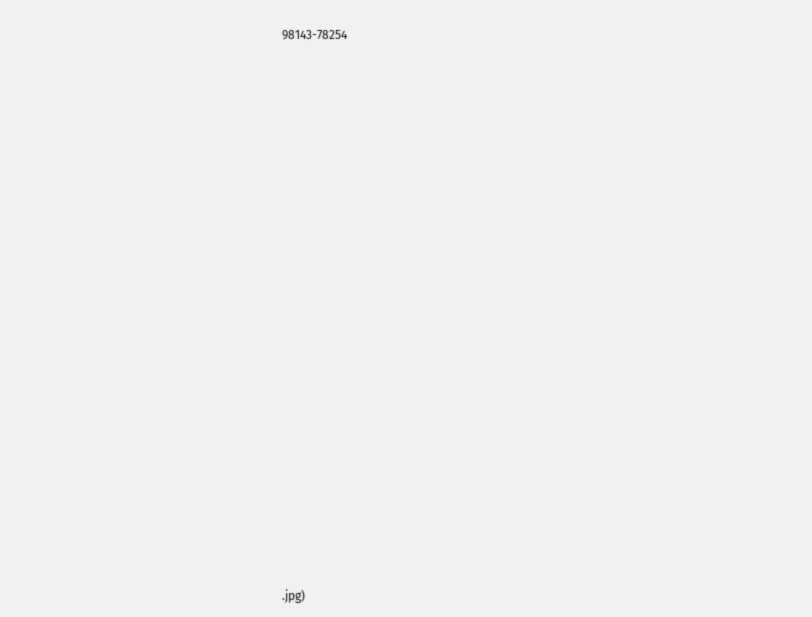98143-78254






















.jpg)